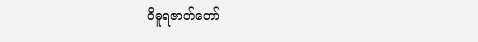ဝိဓူရဇာတ်တော်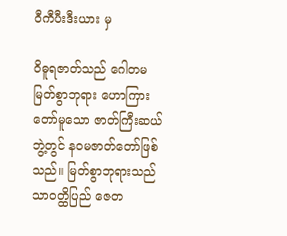ဝီကီပီးဒီးယား မှ

ဝိဓူရဇာတ်သည် ဂေါတမမြတ်စွာဘုရား ဟောကြားတော်မူသော ဇာတ်ကြီးဆယ်ဘွဲ့တွင် န၀မဇာတ်တော်ဖြစ် သည်။ မြတ်စွာဘုရားသည် သာဝတ္ထိပြည် ဇေတ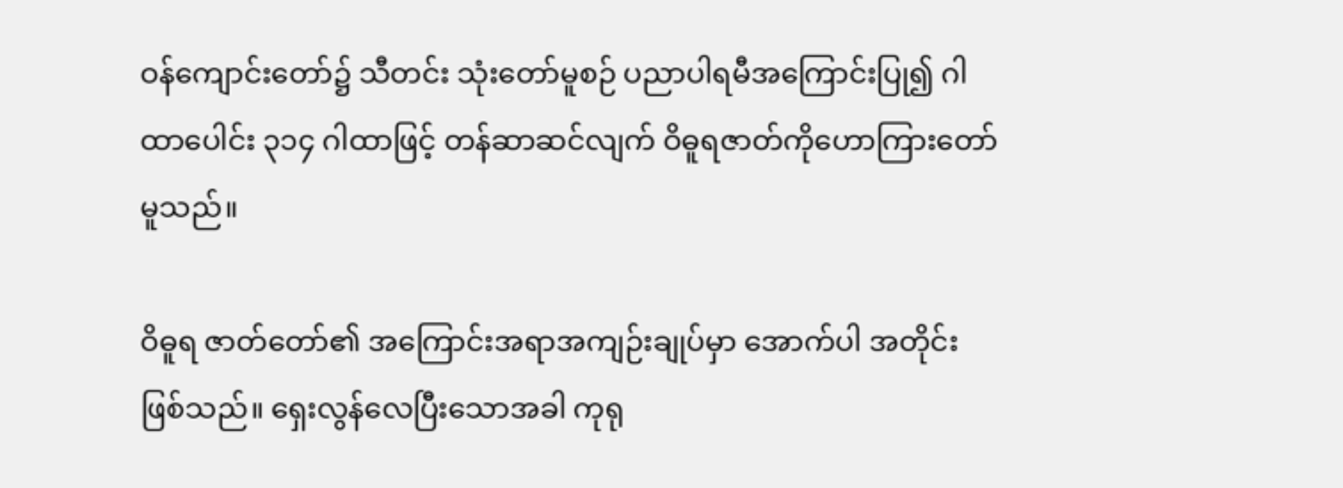ဝန်ကျောင်းတော်၌ သီတင်း သုံးတော်မူစဉ် ပညာပါရမီအကြောင်းပြု၍ ဂါထာပေါင်း ၃၁၄ ဂါထာဖြင့် တန်ဆာဆင်လျက် ဝိဓူရဇာတ်ကိုဟောကြားတော်မူသည်။

ဝိဓူရ ဇာတ်တော်၏ အကြောင်းအရာအကျဉ်းချုပ်မှာ အောက်ပါ အတိုင်း ဖြစ်သည်။ ရှေးလွန်လေပြီးသောအခါ ကုရု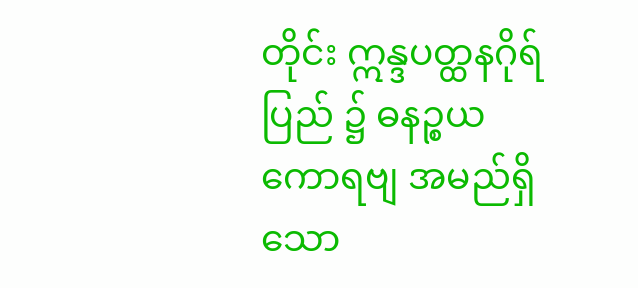တိုင်း ဣန္ဒပတ္ထနဂိုရ်ပြည် ၌ ဓနဉ္စယ ကောရဗျ အမည်ရှိသော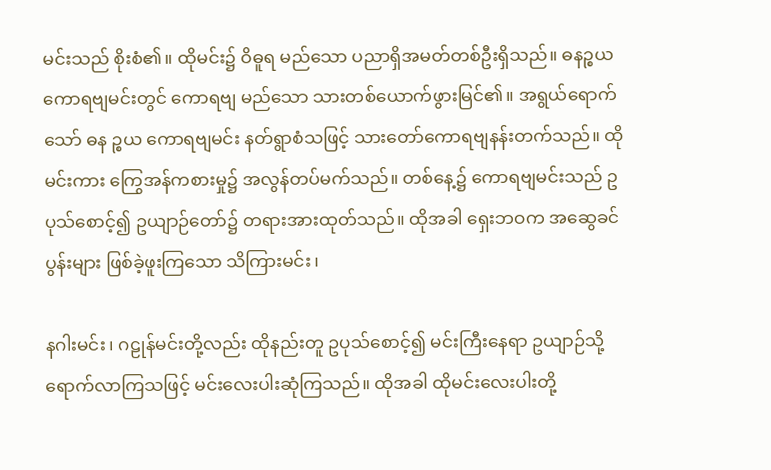မင်းသည် စိုးစံ၏။ ထိုမင်း၌ ဝိဓူရ မည်သော ပညာရှိအမတ်တစ်ဦးရှိသည်။ ဓနဉ္စယကောရဗျမင်းတွင် ကောရဗျ မည်သော သားတစ်ယောက်ဖွားမြင်၏။ အရွယ်ရောက်သော် ဓန ဉ္စယ ကောရဗျမင်း နတ်ရွာစံသဖြင့် သားတော်ကောရဗျနန်းတက်သည်။ ထိုမင်းကား ကြွေအန်ကစားမှု၌ အလွန်တပ်မက်သည်။ တစ်နေ့၌ ကောရဗျမင်းသည် ဥပုသ်စောင့်၍ ဥယျာဉ်တော်၌ တရားအားထုတ်သည်။ ထိုအခါ ရှေးဘဝက အဆွေခင်ပွန်းများ ဖြစ်ခဲ့ဖူးကြသော သိကြားမင်း၊

နဂါးမင်း၊ ဂဠုန်မင်းတို့လည်း ထိုနည်းတူ ဥပုသ်စောင့်၍ မင်းကြီးနေရာ ဥယျာဉ်သို့ ရောက်လာကြသဖြင့် မင်းလေးပါးဆုံကြသည်။ ထိုအခါ ထိုမင်းလေးပါးတို့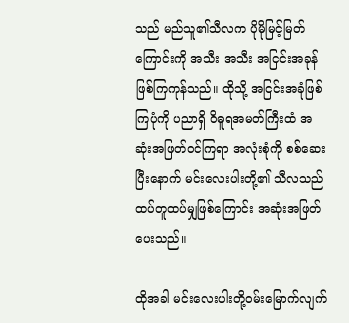သည် မည်သူ၏သီလက ပိုမိုမြင့်မြတ်ကြောင်းကို အသီး အသီး အငြင်းအခုန် ဖြစ်ကြကုန်သည်။ ထိုသို့ အငြင်းအခုံဖြစ်ကြပုံကို ပညာရှိ ဝိဓူရအမတ်ကြီးထံ အဆုံးအဖြတ်ဝင်ကြရာ အလုံးစုံကို စစ်ဆေး ပြီးနောက် မင်းလေးပါးတို့၏ သီလသည် ထပ်တူထပ်မျှဖြစ်ကြောင်း အဆုံးအဖြတ်ပေးသည်။

ထိုအခါ မင်းလေးပါးတို့ဝမ်းမြောက်လျက်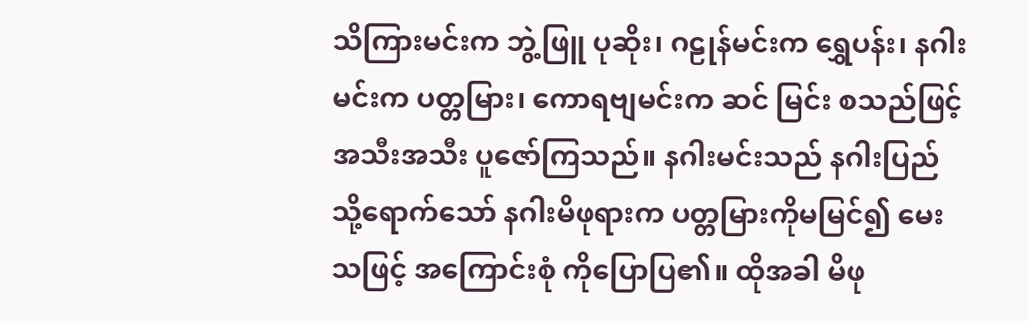သိကြားမင်းက ဘွဲ့ဖြူ ပုဆိုး၊ ဂဠုန်မင်းက ရွှေပန်း၊ နဂါးမင်းက ပတ္တမြား၊ ကောရဗျမင်းက ဆင် မြင်း စသည်ဖြင့် အသီးအသီး ပူဇော်ကြသည်။ နဂါးမင်းသည် နဂါးပြည် သို့ရောက်သော် နဂါးမိဖုရားက ပတ္တမြားကိုမမြင်၍ မေးသဖြင့် အကြောင်းစုံ ကိုပြောပြ၏။ ထိုအခါ မိဖု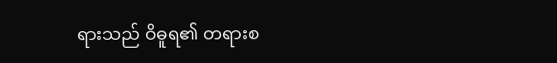ရားသည် ဝိဓူရ၏ တရားစ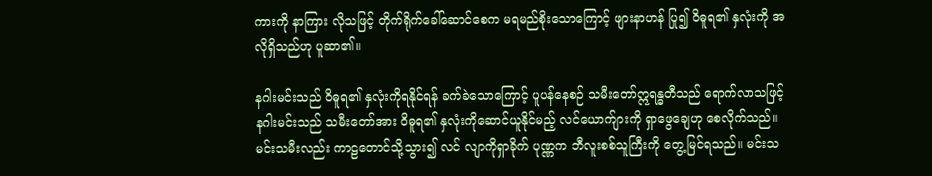ကားကို နာကြား လိုသဖြင့် တိုက်ရိုက်ခေါ်ဆောင်စေက မရမည်စိုးသောကြောင့် ဖျားနာဟန် ပြု၍ ဝိဓူရ၏ နှလုံးကို အလိုရှိသည်ဟု ပူဆာ၏။

နဂါးမင်းသည် ဝိဓူရ၏ နှလုံးကိုရနိုင်ရန် ခက်ခဲသောကြောင့် ပူပန်နေစဉ် သမီးတော်ဣရန္ဓတီသည် ရောက်လာသဖြင့် နဂါးမင်းသည် သမီးတော်အား ဝိဓူရ၏ နှလုံးကိုဆောင်ယူနိုင်မည့် လင်ယောက်ျားကို ရှာဖွေချေဟု စေလိုက်သည်။ မင်းသမီးလည်း ကာဠတောင်သို့သွား၍ လင် လျာကိုရှာခိုက် ပုဏ္ဏက ဘီလူးစစ်သူကြီးကို တွေ့မြင်ရသည်။ မင်းသ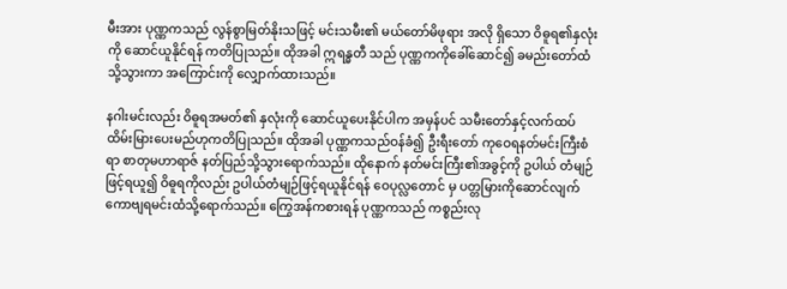မီးအား ပုဏ္ဏကသည် လွန်စွာမြတ်နိုးသဖြင့် မင်းသမီး၏ မယ်တော်မိဖုရား အလို ရှိသော ဝိဓူရ၏နှလုံးကို ဆောင်ယူနိုင်ရန် ကတိပြုသည်။ ထိုအခါ ဣရန္ဓတီ သည် ပုဏ္ဏကကိုခေါ်ဆောင်၍ ခမည်းတော်ထံသို့သွားကာ အကြောင်းကို လျှောက်ထားသည်။

နဂါးမင်းလည်း ဝိဓူရအမတ်၏ နှလုံးကို ဆောင်ယူပေးနိုင်ပါက အမှန်ပင် သမီးတော်နှင့်လက်ထပ်ထိမ်းမြားပေးမည်ဟုကတိပြုသည်။ ထိုအခါ ပုဏ္ဏကသည်ဝန်ခံ၍ ဦးရီးတော် ကုဝေရနတ်မင်းကြီးစံရာ စာတုမဟာရာဇ် နတ်ပြည်သို့သွားရောက်သည်။ ထိုနောက် နတ်မင်းကြီး၏အခွင့်ကို ဥပါယ် တံမျဉ်ဖြင့်ရယူ၍ ဝိဓူရကိုလည်း ဥပါယ်တံမျဉ်ဖြင့်ရယူနိုင်ရန် ဝေပုလ္လတောင် မှ ပတ္တမြားကိုဆောင်လျက် ကောဗျရမင်းထံသို့ရောက်သည်။ ကြွေအန်ကစားရန် ပုဏ္ဏကသည် ကစ္စည်းလု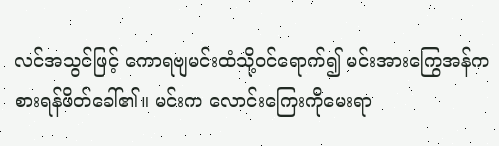လင်အသွင်ဖြင့် ကောရဗျမင်းထံသို့ဝင်ရောက်၍ မင်းအားကြွေအန်ကစားရန်ဖိတ်ခေါ်၏။ မင်းက လောင်းကြေးကိုမေးရာ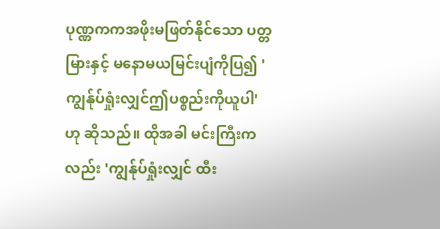ပုဏ္ဏကကအဖိုးမဖြတ်နိုင်သော ပတ္တမြားနှင့် မနောမယမြင်းပျံကိုပြ၍ 'ကျွန်ုပ်ရှုံးလျှင်ဤပစ္စည်းကိုယူပါ'ဟု ဆိုသည်။ ထိုအခါ မင်းကြီးကလည်း 'ကျွန်ုပ်ရှုံးလျှင် ထီး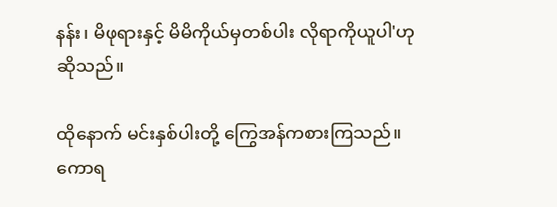နန်း၊ မိဖုရားနှင့် မိမိကိုယ်မှတစ်ပါး လိုရာကိုယူပါ'ဟု ဆိုသည်။

ထိုနောက် မင်းနှစ်ပါးတို့ ကြွေအန်ကစားကြသည်။ ကောရ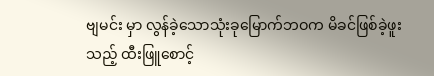ဗျမင်း မှာ လွန်ခဲ့သောသုံးခုမြောက်ဘဝက မိခင်ဖြစ်ခဲ့ဖူးသည့် ထီးဖြူစောင့်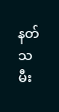နတ် သမီး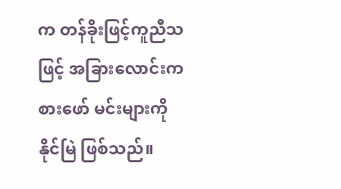က တန်ခိုးဖြင့်ကူညီသဖြင့် အခြားလောင်းကစားဖော် မင်းများကို နိုင်မြဲ ဖြစ်သည်။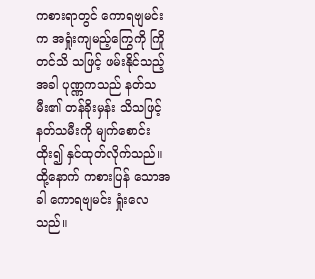ကစားရာတွင် ကောရဗျမင်းက အရှုံးကျမည့်ကြွေကို ကြိုတင်သိ သဖြင့် ဖမ်းနိုင်သည့်အခါ ပုဏ္ဏကသည် နတ်သမီး၏ တန်ခိုးမှန်း သိသဖြင့် နတ်သမီးကို မျက်စောင်းထိုး၍ နှင်ထုတ်လိုက်သည်။ ထို့နောက် ကစားပြန် သောအခါ ကောရဗျမင်း ရှုံးလေသည်။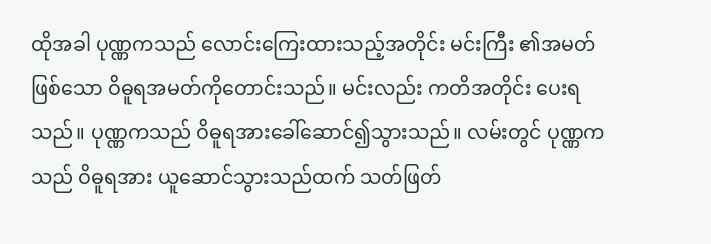ထိုအခါ ပုဏ္ဏကသည် လောင်းကြေးထားသည့်အတိုင်း မင်းကြီး ၏အမတ်ဖြစ်သော ဝိဓူရအမတ်ကိုတောင်းသည်။ မင်းလည်း ကတိအတိုင်း ပေးရသည်။ ပုဏ္ဏကသည် ဝိဓူရအားခေါ်ဆောင်၍သွားသည်။ လမ်းတွင် ပုဏ္ဏကသည် ဝိဓူရအား ယူဆောင်သွားသည်ထက် သတ်ဖြတ်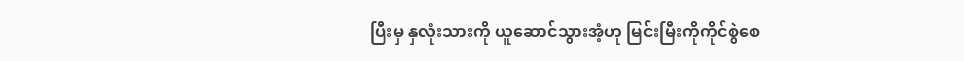ပြီးမှ နှလုံးသားကို ယူဆောင်သွားအံ့ဟု မြင်းမြီးကိုကိုင်စွဲစေ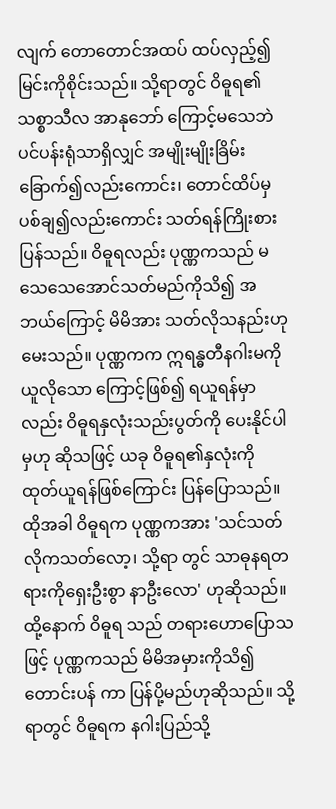လျက် တောတောင်အထပ် ထပ်လှည့်၍ မြင်းကိုစိုင်းသည်။ သို့ရာတွင် ဝိဓူရ၏ သစ္စာသီလ အာနုဘော် ကြောင့်မသေဘဲ ပင်ပန်းရုံသာရှိလျှင် အမျိုးမျိုးခြိမ်းခြောက်၍လည်းကောင်း၊ တောင်ထိပ်မှ ပစ်ချ၍လည်းကောင်း သတ်ရန်ကြိုးစားပြန်သည်။ ဝိဓူရလည်း ပုဏ္ဏကသည် မသေသေအောင်သတ်မည်ကိုသိ၍ အဘယ်ကြောင့် မိမိအား သတ်လိုသနည်းဟုမေးသည်။ ပုဏ္ဏကက ဣရန္ဓတီနဂါးမကို ယူလိုသော ကြောင့်ဖြစ်၍ ရယူရန်မှာလည်း ဝိဓူရနှလုံးသည်းပွတ်ကို ပေးနိုင်ပါမှဟု ဆိုသဖြင့် ယခု ဝိဓူရ၏နှလုံးကို ထုတ်ယူရန်ဖြစ်ကြောင်း ပြန်ပြောသည်။ ထိုအခါ ဝိဓူရက ပုဏ္ဏကအား 'သင်သတ်လိုကသတ်လော့၊ သို့ရာ တွင် သာဓုနရတရားကိုရှေးဦးစွာ နာဦးလော' ဟုဆိုသည်။ ထို့နောက် ဝိဓူရ သည် တရားဟောပြောသဖြင့် ပုဏ္ဏကသည် မိမိအမှားကိုသိ၍ တောင်းပန် ကာ ပြန်ပို့မည်ဟုဆိုသည်။ သို့ရာတွင် ဝိဓူရက နဂါးပြည်သို့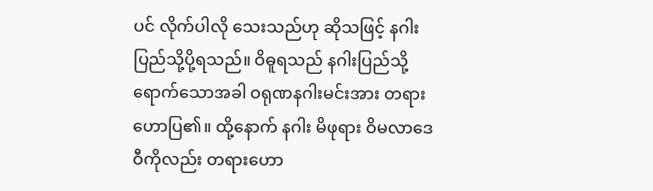ပင် လိုက်ပါလို သေးသည်ဟု ဆိုသဖြင့် နဂါးပြည်သို့ပို့ရသည်။ ဝိဓူရသည် နဂါးပြည်သို့ ရောက်သောအခါ ဝရုဏနဂါးမင်းအား တရားဟောပြ၏။ ထို့နောက် နဂါး မိဖုရား ဝိမလာဒေဝီကိုလည်း တရားဟော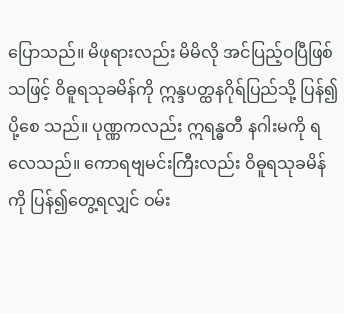ပြောသည်။ မိဖုရားလည်း မိမိလို အင်ပြည့်ဝပြီဖြစ်သဖြင့် ဝိဓူရသုခမိန်ကို ဣန္ဒပတ္ထနဂိုရ်ပြည်သို့ ပြန်၍ပို့စေ သည်။ ပုဏ္ဏကလည်း ဣရန္ဓတီ နဂါးမကို ရလေသည်။ ကောရဗျမင်းကြီးလည်း ဝိဓူရသုခမိန်ကို ပြန်၍တွေ့ရလျှင် ဝမ်း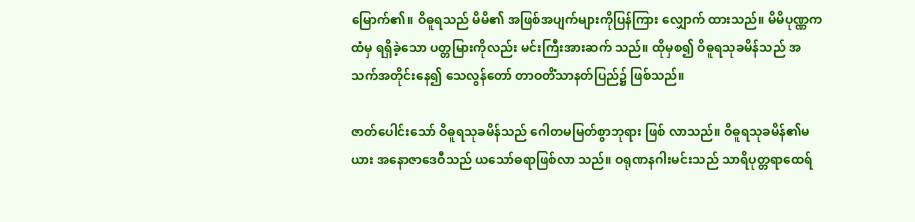မြောက်၏။ ဝိဓူရသည် မိမိ၏ အဖြစ်အပျက်များကိုပြန်ကြား လျှောက် ထားသည်။ မိမိပုဏ္ဏကထံမှ ရရှိခဲ့သော ပတ္တမြားကိုလည်း မင်းကြီးအားဆက် သည်။ ထိုမှစ၍ ဝိဓူရသုခမိန်သည် အသက်အတိုင်းနေ၍ သေလွန်တော် တာဝတိံသာနတ်ပြည်၌ ဖြစ်သည်။

ဇာတ်ပေါင်းသော် ဝိဓူရသုခမိန်သည် ဂေါတမမြတ်စွာဘုရား ဖြစ် လာသည်။ ဝိဓူရသုခမိန်၏မယား အနောဇာဒေဝီသည် ယသော်ဓရာဖြစ်လာ သည်။ ဝရုဏနဂါးမင်းသည် သာရိပုတ္တရာထေရ်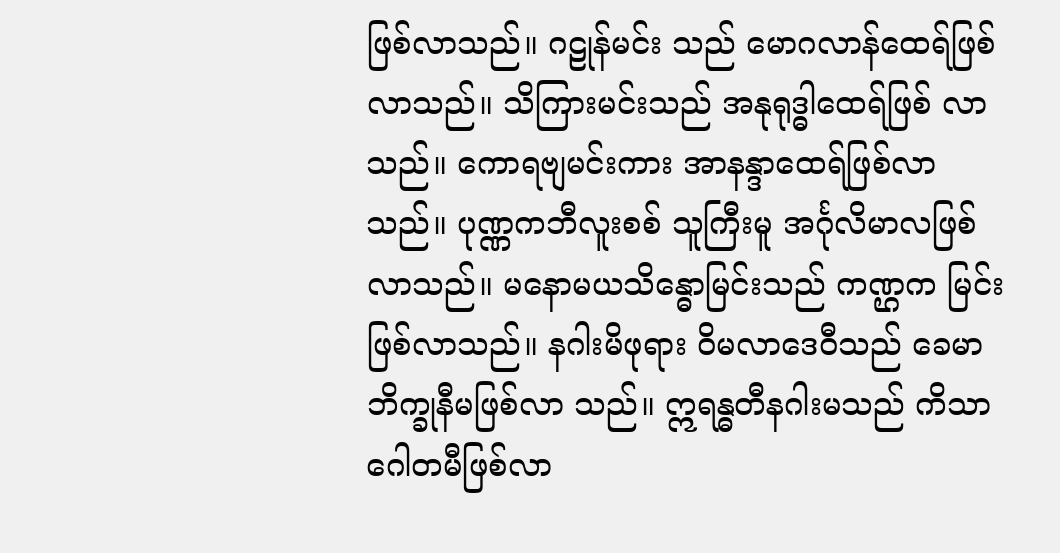ဖြစ်လာသည်။ ဂဠုန်မင်း သည် မောဂလာန်ထေရ်ဖြစ်လာသည်။ သိကြားမင်းသည် အနုရုဒ္ဓါထေရ်ဖြစ် လာသည်။ ကောရဗျမင်းကား အာနန္ဒာထေရ်ဖြစ်လာသည်။ ပုဏ္ဏကဘီလူးစစ် သူကြီးမူ အင်္ဂုလိမာလဖြစ်လာသည်။ မနောမယသိန္ဓောမြင်းသည် ကဏ္ဌက မြင်းဖြစ်လာသည်။ နဂါးမိဖုရား ဝိမလာဒေဝီသည် ခေမာဘိက္ခုနီမဖြစ်လာ သည်။ ဣရန္ဓတီနဂါးမသည် ကိသာဂေါတမီဖြစ်လာ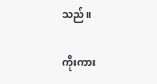သည်။

ကိုးကား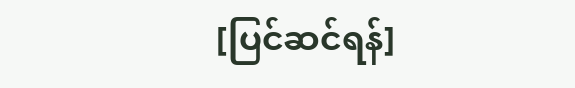[ပြင်ဆင်ရန်]